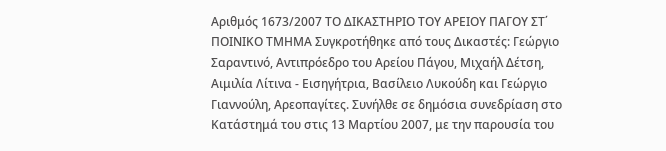Αριθμός 1673/2007 ΤΟ ΔΙΚΑΣΤΗΡΙΟ ΤΟΥ ΑΡΕΙΟΥ ΠΑΓΟΥ ΣΤ΄ ΠΟΙΝΙΚΟ ΤΜΗΜΑ Συγκροτήθηκε από τους Δικαστές: Γεώργιο Σαραντινό, Αντιπρόεδρο του Αρείου Πάγου, Μιχαήλ Δέτση, Αιμιλία Λίτινα - Εισηγήτρια, Βασίλειο Λυκούδη και Γεώργιο Γιαννούλη, Αρεοπαγίτες. Συνήλθε σε δημόσια συνεδρίαση στο Κατάστημά του στις 13 Μαρτίου 2007, με την παρουσία του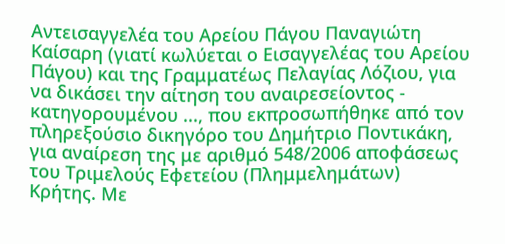Αντεισαγγελέα του Αρείου Πάγου Παναγιώτη Καίσαρη (γιατί κωλύεται ο Εισαγγελέας του Αρείου Πάγου) και της Γραμματέως Πελαγίας Λόζιου, για να δικάσει την αίτηση του αναιρεσείοντος - κατηγορουμένου ..., που εκπροσωπήθηκε από τον πληρεξούσιο δικηγόρο του Δημήτριο Ποντικάκη, για αναίρεση της με αριθμό 548/2006 αποφάσεως του Τριμελούς Εφετείου (Πλημμελημάτων) Κρήτης. Με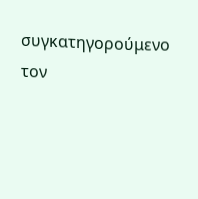συγκατηγορούμενο τον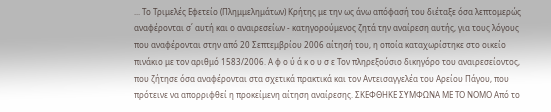... Το Τριμελές Εφετείο (Πλημμελημάτων) Κρήτης με την ως άνω απόφασή του διέταξε όσα λεπτομερώς αναφέρονται σ΄ αυτή και ο αναιρεσείων - κατηγορούμενος ζητά την αναίρεση αυτής, για τους λόγους που αναφέρονται στην από 20 Σεπτεμβρίου 2006 αίτησή του, η οποία καταχωρίστηκε στο οικείο πινάκιο με τον αριθμό 1583/2006. Α φ ο ύ ά κ ο υ σ ε Τον πληρεξούσιο δικηγόρο του αναιρεσείοντος, που ζήτησε όσα αναφέρονται στα σχετικά πρακτικά και τον Αντεισαγγελέα του Αρείου Πάγου, που πρότεινε να απορριφθεί η προκείμενη αίτηση αναίρεσης. ΣΚΕΦΘΗΚΕ ΣΥΜΦΩΝΑ ΜΕ ΤΟ ΝΟΜΟ Από το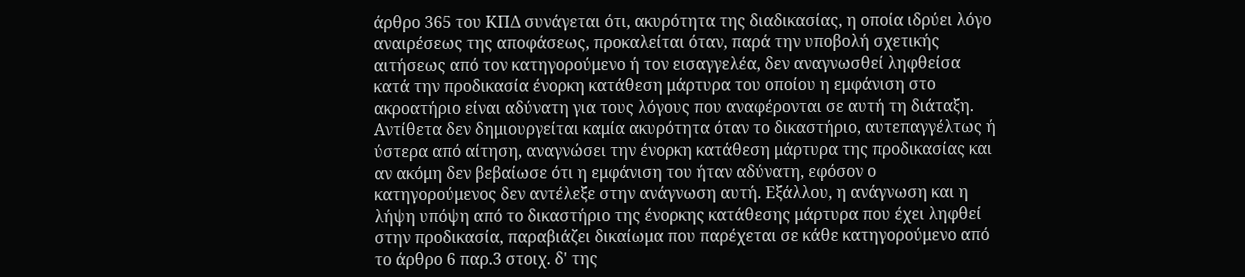άρθρο 365 του ΚΠΔ συνάγεται ότι, ακυρότητα της διαδικασίας, η οποία ιδρύει λόγο αναιρέσεως της αποφάσεως, προκαλείται όταν, παρά την υποβολή σχετικής αιτήσεως από τον κατηγορούμενο ή τον εισαγγελέα, δεν αναγνωσθεί ληφθείσα κατά την προδικασία ένορκη κατάθεση μάρτυρα του οποίου η εμφάνιση στο ακροατήριο είναι αδύνατη για τους λόγους που αναφέρονται σε αυτή τη διάταξη. Αντίθετα δεν δημιουργείται καμία ακυρότητα όταν το δικαστήριο, αυτεπαγγέλτως ή ύστερα από αίτηση, αναγνώσει την ένορκη κατάθεση μάρτυρα της προδικασίας και αν ακόμη δεν βεβαίωσε ότι η εμφάνιση του ήταν αδύνατη, εφόσον ο κατηγορούμενος δεν αντέλεξε στην ανάγνωση αυτή. Εξάλλου, η ανάγνωση και η λήψη υπόψη από το δικαστήριο της ένορκης κατάθεσης μάρτυρα που έχει ληφθεί στην προδικασία, παραβιάζει δικαίωμα που παρέχεται σε κάθε κατηγορούμενο από το άρθρο 6 παρ.3 στοιχ. δ' της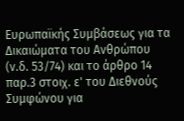Ευρωπαϊκής Συμβάσεως για τα Δικαιώματα του Ανθρώπου (ν.δ. 53/74) και το άρθρο 14 παρ.3 στοιχ. ε' του Διεθνούς Συμφώνου για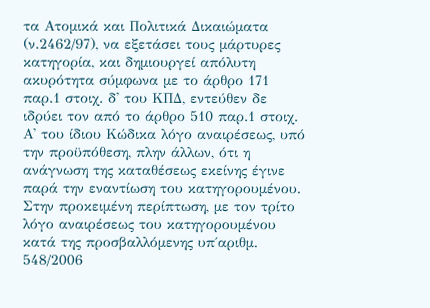τα Ατομικά και Πολιτικά Δικαιώματα (ν.2462/97), να εξετάσει τους μάρτυρες κατηγορία, και δημιουργεί απόλυτη ακυρότητα σύμφωνα με το άρθρο 171 παρ.1 στοιχ. δ' του ΚΠΔ, εντεύθεν δε ιδρύει τον από το άρθρο 510 παρ.1 στοιχ. Α' του ίδιου Κώδικα λόγο αναιρέσεως, υπό την προϋπόθεση, πλην άλλων, ότι η ανάγνωση της καταθέσεως εκείνης έγινε παρά την εναντίωση του κατηγορουμένου. Στην προκειμένη περίπτωση, με τον τρίτο λόγο αναιρέσεως του κατηγορουμένου κατά της προσβαλλόμενης υπ΄αριθμ. 548/2006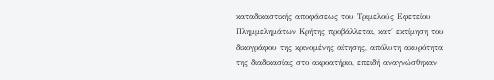καταδικαστικής αποφάσεως του Τριμελούς Εφετείου Πλημμελημάτων Κρήτης προβάλλεται, κατ΄ εκτίμηση του δικογράφου της κρινομένης αίτησης, απόλυτη ακυρότητα της διαδικασίας στο ακροατήριο, επειδή αναγνώσθηκαν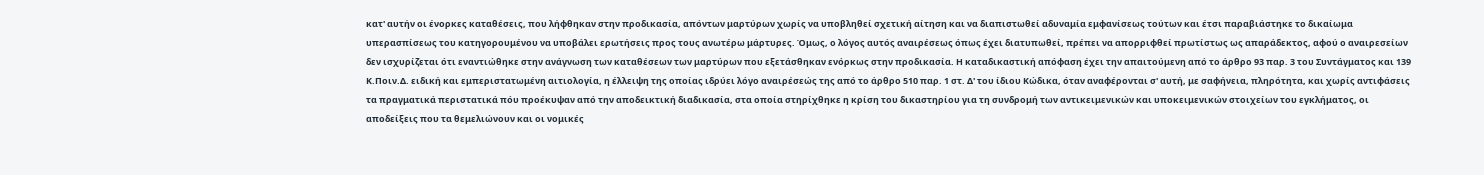κατ' αυτήν οι ένορκες καταθέσεις, που λήφθηκαν στην προδικασία, απόντων μαρτύρων χωρίς να υποβληθεί σχετική αίτηση και να διαπιστωθεί αδυναμία εμφανίσεως τούτων και έτσι παραβιάστηκε το δικαίωμα υπερασπίσεως του κατηγορουμένου να υποβάλει ερωτήσεις προς τους ανωτέρω μάρτυρες. Όμως, ο λόγος αυτός αναιρέσεως όπως έχει διατυπωθεί, πρέπει να απορριφθεί πρωτίστως ως απαράδεκτος, αφού ο αναιρεσείων δεν ισχυρίζεται ότι εναντιώθηκε στην ανάγνωση των καταθέσεων των μαρτύρων που εξετάσθηκαν ενόρκως στην προδικασία. Η καταδικαστική απόφαση έχει την απαιτούμενη από το άρθρο 93 παρ. 3 του Συντάγματος και 139 Κ.Ποιν.Δ. ειδική και εμπεριστατωμένη αιτιολογία, η έλλειψη της οποίας ιδρύει λόγο αναιρέσεώς της από το άρθρο 510 παρ. 1 στ. Δ' του ίδιου Κώδικα, όταν αναφέρονται σ' αυτή, με σαφήνεια, πληρότητα, και χωρίς αντιφάσεις τα πραγματικά περιστατικά πόυ προέκυψαν από την αποδεικτική διαδικασία, στα οποία στηρίχθηκε η κρίση του δικαστηρίου για τη συνδρομή των αντικειμενικών και υποκειμενικών στοιχείων του εγκλήματος, οι αποδείξεις που τα θεμελιώνουν και οι νομικές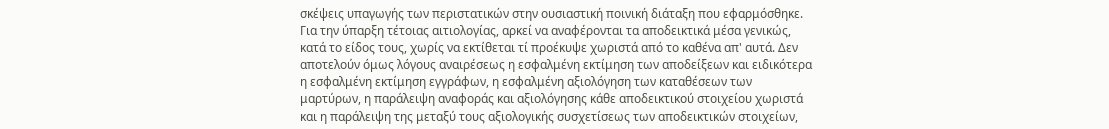σκέψεις υπαγωγής των περιστατικών στην ουσιαστική ποινική διάταξη που εφαρμόσθηκε. Για την ύπαρξη τέτοιας αιτιολογίας, αρκεί να αναφέρονται τα αποδεικτικά μέσα γενικώς, κατά το είδος τους, χωρίς να εκτίθεται τί προέκυψε χωριστά από το καθένα απ' αυτά. Δεν αποτελούν όμως λόγους αναιρέσεως η εσφαλμένη εκτίμηση των αποδείξεων και ειδικότερα η εσφαλμένη εκτίμηση εγγράφων, η εσφαλμένη αξιολόγηση των καταθέσεων των μαρτύρων, η παράλειψη αναφοράς και αξιολόγησης κάθε αποδεικτικού στοιχείου χωριστά και η παράλειψη της μεταξύ τους αξιολογικής συσχετίσεως των αποδεικτικών στοιχείων,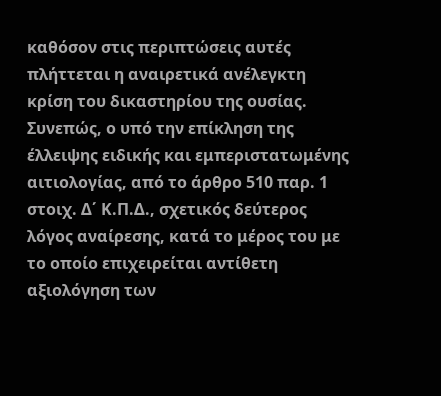καθόσον στις περιπτώσεις αυτές πλήττεται η αναιρετικά ανέλεγκτη κρίση του δικαστηρίου της ουσίας. Συνεπώς, ο υπό την επίκληση της έλλειψης ειδικής και εμπεριστατωμένης αιτιολογίας, από το άρθρο 510 παρ. 1 στοιχ. Δ΄ Κ.Π.Δ., σχετικός δεύτερος λόγος αναίρεσης, κατά το μέρος του με το οποίο επιχειρείται αντίθετη αξιολόγηση των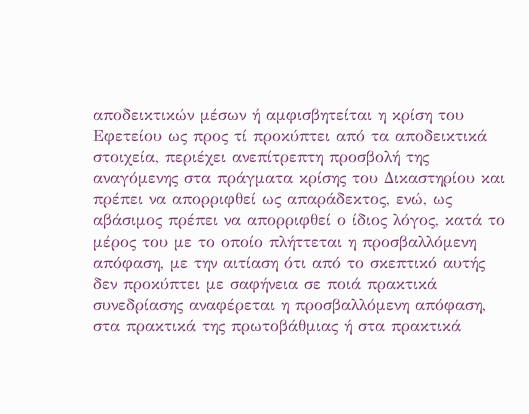αποδεικτικών μέσων ή αμφισβητείται η κρίση του Εφετείου ως προς τί προκύπτει από τα αποδεικτικά στοιχεία, περιέχει ανεπίτρεπτη προσβολή της αναγόμενης στα πράγματα κρίσης του Δικαστηρίου και πρέπει να απορριφθεί ως απαράδεκτος, ενώ, ως αβάσιμος πρέπει να απορριφθεί ο ίδιος λόγος, κατά το μέρος του με το οποίο πλήττεται η προσβαλλόμενη απόφαση, με την αιτίαση ότι από το σκεπτικό αυτής δεν προκύπτει με σαφήνεια σε ποιά πρακτικά συνεδρίασης αναφέρεται η προσβαλλόμενη απόφαση, στα πρακτικά της πρωτοβάθμιας ή στα πρακτικά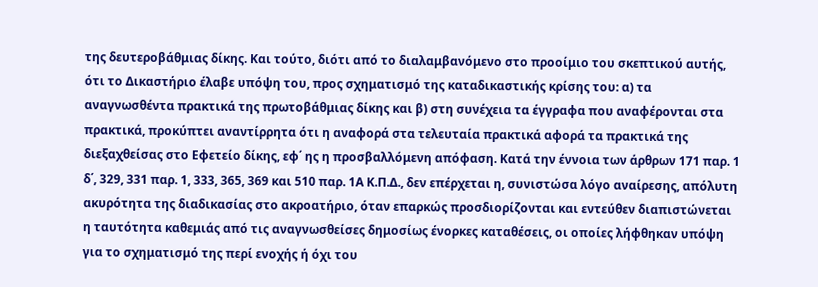της δευτεροβάθμιας δίκης. Και τούτο, διότι από το διαλαμβανόμενο στο προοίμιο του σκεπτικού αυτής, ότι το Δικαστήριο έλαβε υπόψη του, προς σχηματισμό της καταδικαστικής κρίσης του: α) τα αναγνωσθέντα πρακτικά της πρωτοβάθμιας δίκης και β) στη συνέχεια τα έγγραφα που αναφέρονται στα πρακτικά, προκύπτει αναντίρρητα ότι η αναφορά στα τελευταία πρακτικά αφορά τα πρακτικά της διεξαχθείσας στο Εφετείο δίκης, εφ΄ ης η προσβαλλόμενη απόφαση. Κατά την έννοια των άρθρων 171 παρ. 1 δ΄, 329, 331 παρ. 1, 333, 365, 369 και 510 παρ. 1Α Κ.Π.Δ., δεν επέρχεται η, συνιστώσα λόγο αναίρεσης, απόλυτη ακυρότητα της διαδικασίας στο ακροατήριο, όταν επαρκώς προσδιορίζονται και εντεύθεν διαπιστώνεται η ταυτότητα καθεμιάς από τις αναγνωσθείσες δημοσίως ένορκες καταθέσεις, οι οποίες λήφθηκαν υπόψη για το σχηματισμό της περί ενοχής ή όχι του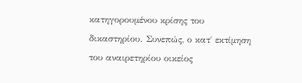κατηγορουμένου κρίσης του δικαστηρίου. Συνεπώς, ο κατ΄ εκτίμηση του αναιρετηρίου οικείος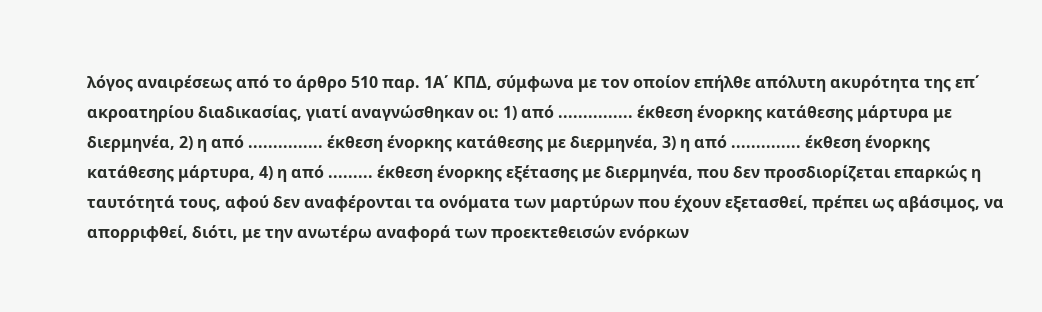λόγος αναιρέσεως από το άρθρο 510 παρ. 1Α΄ ΚΠΔ, σύμφωνα με τον οποίον επήλθε απόλυτη ακυρότητα της επ΄ ακροατηρίου διαδικασίας, γιατί αναγνώσθηκαν οι: 1) από ............... έκθεση ένορκης κατάθεσης μάρτυρα με διερμηνέα, 2) η από ............... έκθεση ένορκης κατάθεσης με διερμηνέα, 3) η από .............. έκθεση ένορκης κατάθεσης μάρτυρα, 4) η από ......... έκθεση ένορκης εξέτασης με διερμηνέα, που δεν προσδιορίζεται επαρκώς η ταυτότητά τους, αφού δεν αναφέρονται τα ονόματα των μαρτύρων που έχουν εξετασθεί, πρέπει ως αβάσιμος, να απορριφθεί, διότι, με την ανωτέρω αναφορά των προεκτεθεισών ενόρκων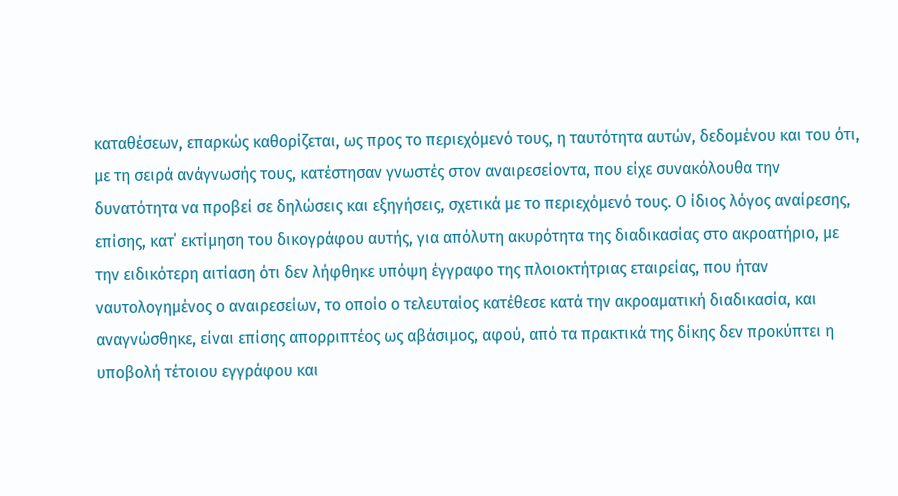καταθέσεων, επαρκώς καθορίζεται, ως προς το περιεχόμενό τους, η ταυτότητα αυτών, δεδομένου και του ότι, με τη σειρά ανάγνωσής τους, κατέστησαν γνωστές στον αναιρεσείοντα, που είχε συνακόλουθα την δυνατότητα να προβεί σε δηλώσεις και εξηγήσεις, σχετικά με το περιεχόμενό τους. Ο ίδιος λόγος αναίρεσης, επίσης, κατ΄ εκτίμηση του δικογράφου αυτής, για απόλυτη ακυρότητα της διαδικασίας στο ακροατήριο, με την ειδικότερη αιτίαση ότι δεν λήφθηκε υπόψη έγγραφο της πλοιοκτήτριας εταιρείας, που ήταν ναυτολογημένος ο αναιρεσείων, το οποίο ο τελευταίος κατέθεσε κατά την ακροαματική διαδικασία, και αναγνώσθηκε, είναι επίσης απορριπτέος ως αβάσιμος, αφού, από τα πρακτικά της δίκης δεν προκύπτει η υποβολή τέτοιου εγγράφου και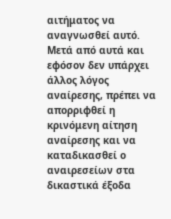αιτήματος να αναγνωσθεί αυτό. Μετά από αυτά και εφόσον δεν υπάρχει άλλος λόγος αναίρεσης, πρέπει να απορριφθεί η κρινόμενη αίτηση αναίρεσης και να καταδικασθεί ο αναιρεσείων στα δικαστικά έξοδα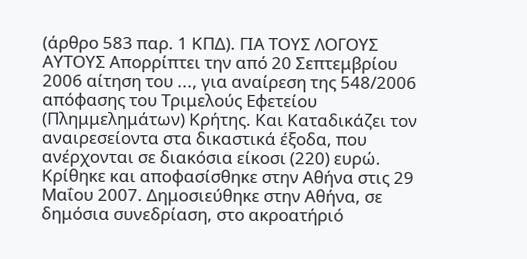(άρθρο 583 παρ. 1 ΚΠΔ). ΓΙΑ ΤΟΥΣ ΛΟΓΟΥΣ ΑΥΤΟΥΣ Απορρίπτει την από 20 Σεπτεμβρίου 2006 αίτηση του ..., για αναίρεση της 548/2006 απόφασης του Τριμελούς Εφετείου (Πλημμελημάτων) Κρήτης. Και Καταδικάζει τον αναιρεσείοντα στα δικαστικά έξοδα, που ανέρχονται σε διακόσια είκοσι (220) ευρώ. Κρίθηκε και αποφασίσθηκε στην Αθήνα στις 29 Μαΐου 2007. Δημοσιεύθηκε στην Αθήνα, σε δημόσια συνεδρίαση, στο ακροατήριό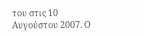του στις 10 Αυγούστου 2007. Ο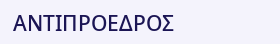ΑΝΤΙΠΡΟΕΔΡΟΣ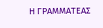Η ΓΡΑΜΜΑΤΕΑΣ